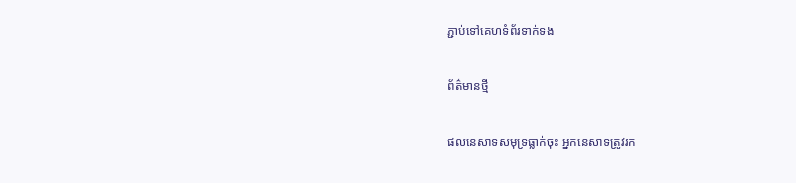ភ្ជាប់ទៅគេហទំព័រទាក់ទង

ព័ត៌មានថ្មី

ផលនេសាទសមុទ្រធ្លាក់ចុះ អ្នកនេសាទត្រូវរក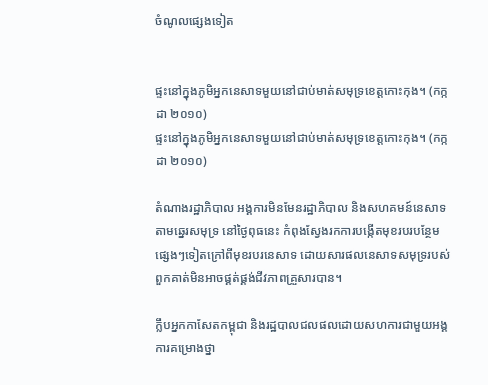ចំណូលផ្សេងទៀត


ផ្ទះនៅក្នុងភូមិអ្នកនេសាទមួយនៅជាប់មាត់សមុទ្រខេត្តកោះកុង។ (កក្កដា ២០១០)
ផ្ទះនៅក្នុងភូមិអ្នកនេសាទមួយនៅជាប់មាត់សមុទ្រខេត្តកោះកុង។ (កក្កដា ២០១០)

តំណាងរដ្ឋាភិបាល អង្គការមិនមែនរដ្ឋាភិបាល និងសហគមន៍នេសាទតាមឆ្នេរសមុទ្រ នៅថ្ងៃពុធនេះ កំពុងស្វែងរកការបង្កើតមុខរបរបន្ថែមផ្សេងៗទៀតក្រៅពីមុខរបរនេសាទ ដោយសារផលនេសាទសមុទ្ររបស់ពួកគាត់មិនអាចផ្គត់ផ្គង់ជីវភាពគ្រួសារបាន។

ក្លឹបអ្នកកាសែតកម្ពុជា និងរដ្ឋបាលជលផលដោយសហការជាមួយអង្គការគម្រោងថ្នា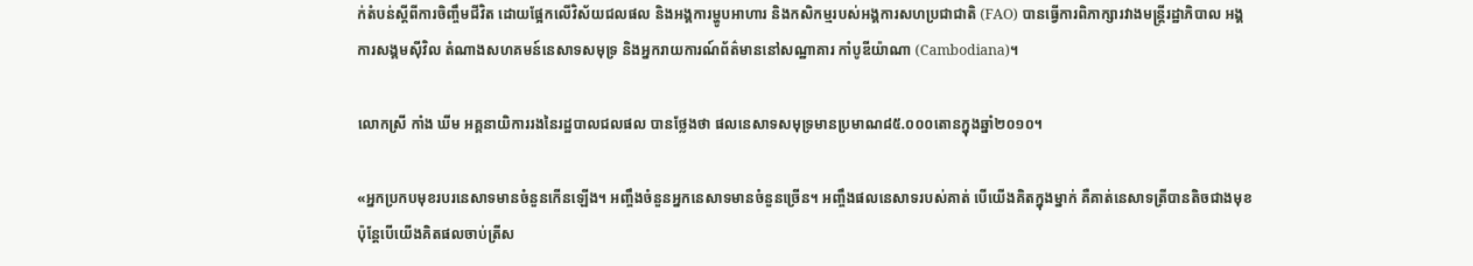ក់តំបន់ស្តីពីការចិញ្ចឹមជីវិត ដោយផ្អែកលើវិស័យជលផល និងអង្គការម្ហូបអាហារ និងកសិកម្មរបស់អង្គការសហប្រជាជាតិ (FAO) បានធ្វើការពិភាក្សារវាងមន្ត្រីរដ្ឋាភិបាល អង្គការសង្គមស៊ីវិល តំណាងសហគមន៍នេសាទសមុទ្រ និងអ្នករាយការណ៍ព័ត៌មាននៅសណ្ឋាគារ កាំបូឌីយ៉ាណា (Cambodiana)។

លោកស្រី កាំង ឃីម អគ្គនាយិការរងនៃរដ្ឋបាលជលផល បានថ្លែងថា ផលនេសាទសមុទ្រមានប្រមាណ៨៥.០០០តោនក្នុងឆ្នាំ២០១០។

«អ្នកប្រកបមុខរបរនេសាទមានចំនួនកើនឡើង។ អញ្ចឹងចំនួនអ្នកនេសាទមានចំនួនច្រើន។ អញ្ចឹងផលនេសាទរបស់គាត់ បើយើងគិតក្នុងម្នាក់ គឺគាត់នេសាទត្រីបានតិចជាងមុខ ប៉ុន្តែបើយើងគិតផលចាប់ត្រីស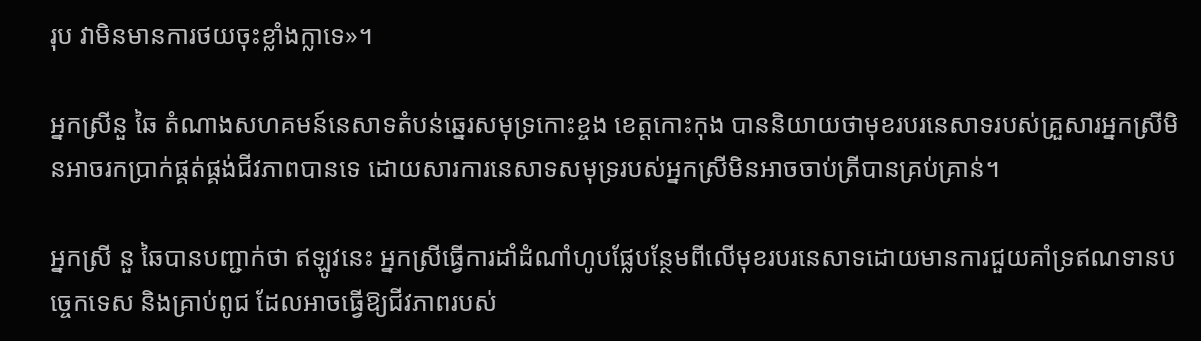រុប វាមិនមានការថយចុះខ្លាំងក្លាទេ»។

អ្នកស្រីនួ ឆៃ តំណាងសហគមន៍នេសាទតំបន់ឆ្នេរសមុទ្រកោះខ្ចង ខេត្តកោះកុង បាននិយាយថាមុខរបរនេសាទរបស់គ្រួសារអ្នកស្រីមិនអាចរកប្រាក់ផ្គត់ផ្គង់ជីវភាពបានទេ ដោយសារការនេសាទសមុទ្ររបស់អ្នកស្រីមិនអាចចាប់ត្រីបានគ្រប់គ្រាន់។

អ្នកស្រី នួ ឆៃបានបញ្ជាក់ថា ឥឡូវនេះ អ្នកស្រីធ្វើការដាំដំណាំហូបផ្លែបន្ថែមពីលើមុខរបរនេសាទដោយមានការជួយគាំទ្រឥណទានបច្ចេកទេស និងគ្រាប់ពូជ ដែលអាចធ្វើឱ្យជីវភាពរបស់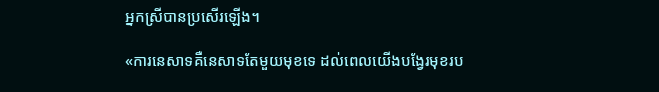អ្នកស្រីបានប្រសើរឡើង។

«ការនេសាទគឺនេសាទតែមួយមុខទេ ដល់ពេលយើងបង្វែរមុខរប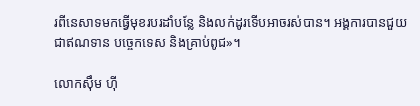រពីនេសាទមកធ្វើមុខរបរដាំបន្លែ និងលក់ដូរទើបអាចរស់បាន។ អង្គការបានជួយជាឥណទាន បច្ចេកទេស និងគ្រាប់ពូជ»។

លោកស៊ឹម ហ៊ី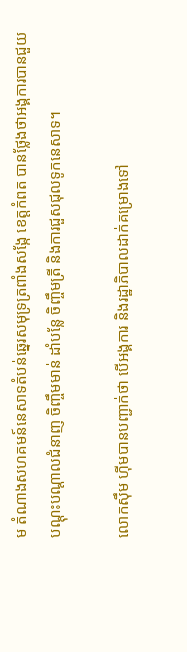ម តំណាងសហគមន៍នេសាទតំបន់ឆ្នេរសមុទ្រត្រពាំងសង្កែ ខេត្តកំពត បានថ្លែងថាអង្គការបានជួយបណ្តុះបណ្តាលជំនាញ ចិញ្ចឹមមាន់ ដាំបន្លែ ចិញ្ចឹមត្រី និងការជួសជុលទូកនេសាទ។

លោកស៊ឹម ហ៊ីមបានបញ្ជាក់ថា បើអង្គការ និងរដ្ឋាភិបាលដាក់គម្រោងទៅ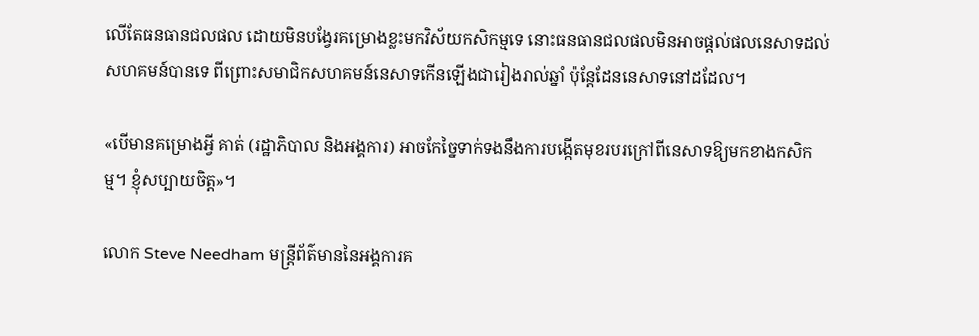លើតែធនធានជលផល ដោយមិនបង្វែរគម្រោងខ្លះមកវិស័យកសិកម្មទេ នោះធនធានជលផលមិនអាចផ្តល់ផលនេសាទដល់សហគមន៍បានទេ ពីព្រោះសមាជិកសហគមន៍នេសាទកើនឡើងជារៀងរាល់ឆ្នាំ ប៉ុន្តែដែននេសាទនៅដដែល។

«បើមានគម្រោងអ្វី គាត់ (រដ្ឋាភិបាល និងអង្គការ) អាចកែច្នៃទាក់ទងនឹងការបង្កើតមុខរបរក្រៅពីនេសាទឱ្យមកខាងកសិកម្ម។ ខ្ញុំសប្បាយចិត្ត»។

លោក Steve Needham មន្ត្រីព័ត៌មាននៃអង្គការគ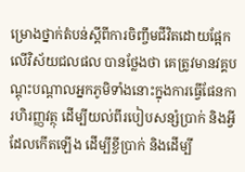ម្រោងថ្នាក់តំបន់ស្តីពីការចិញ្ចឹមជីវិតដោយផ្អែកលើវិស័យជលផល បានថ្លែងថា គេត្រូវមានវគ្គបណ្តុះបណ្តាលអ្នកភូមិទាំងនោះក្នុងការធ្វើផែនការហិរញ្ញវត្ថុ ដើម្បីយល់ពីរបៀបសន្សំប្រាក់ និងអ្វីដែលកើតឡើង ដើម្បីខ្ចីប្រាក់ និងដើម្បី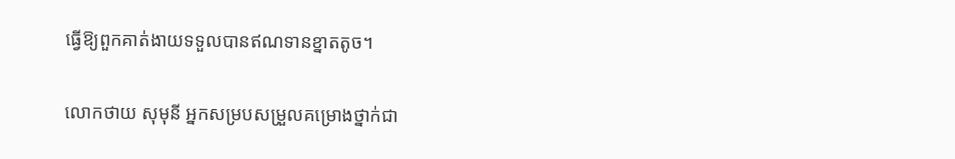ធ្វើឱ្យពួកគាត់ងាយទទួលបានឥណទានខ្នាតតូច។

លោកថាយ សុមុនី អ្នកសម្របសម្រួលគម្រោងថ្នាក់ជា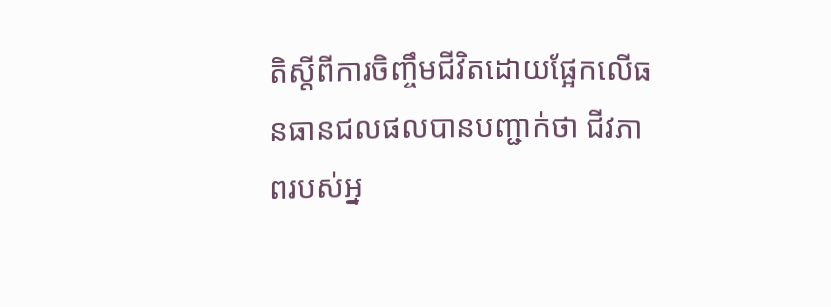តិស្តីពីការចិញ្ចឹមជីវិតដោយផ្អែកលើធនធានជលផលបានបញ្ជាក់ថា ជីវភាពរបស់អ្ន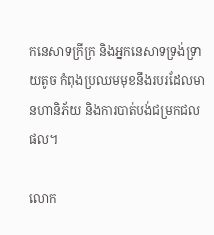កនេសាទក្រីក្រ និងអ្នកនេសាទទ្រង់ទ្រាយតូច កំពុងប្រឈមមុខនឹងរបរដែលមានហានិភ័យ និងការបាត់បង់ជម្រកជលផល។

លោក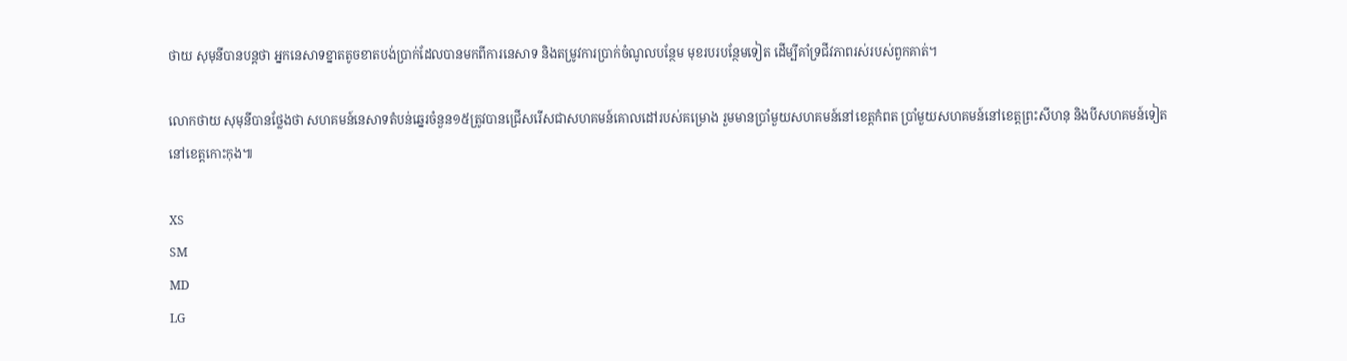ថាយ សុមុនីបានបន្តថា អ្នកនេសាទខ្នាតតូចខាតបង់ប្រាក់ដែលបានមកពីការនេសាទ និងតម្រូវការប្រាក់ចំណូលបន្ថែម មុខរបរបន្ថែមទៀត ដើម្បីគាំទ្រជីវភាពរស់របស់ពួកគាត់។

លោកថាយ សុមុនីបានថ្លែងថា សហគមន៍នេសាទតំបន់ឆ្នេរចំនួន១៥ត្រូវបានជ្រើសរើសជាសហគមន៍គោលដៅរបស់គម្រោង រួមមានប្រាំមួយសហគមន៍នៅខេត្តកំពត ប្រាំមួយសហគមន៍នៅខេត្តព្រះសីហនុ និងបីសហគមន៍ទៀតនៅខេត្តកោះកុង៕

XS
SM
MD
LG